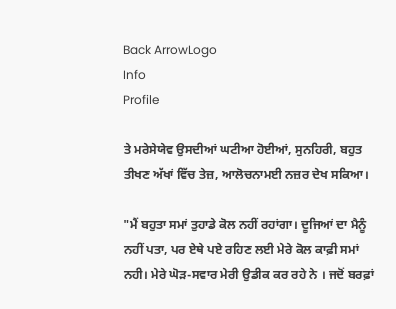Back ArrowLogo
Info
Profile

ਤੇ ਮਰੇਸੇਯੇਵ ਉਸਦੀਆਂ ਘਟੀਆ ਹੋਈਆਂ, ਸੁਨਹਿਰੀ, ਬਹੁਤ ਤੀਖਣ ਅੱਖਾਂ ਵਿੱਚ ਤੇਜ਼, ਆਲੋਚਨਾਮਈ ਨਜ਼ਰ ਦੇਖ ਸਕਿਆ।

"ਮੈਂ ਬਹੁਤਾ ਸਮਾਂ ਤੁਹਾਡੇ ਕੋਲ ਨਹੀਂ ਰਹਾਂਗਾ। ਦੂਜਿਆਂ ਦਾ ਮੈਨੂੰ ਨਹੀਂ ਪਤਾ, ਪਰ ਏਥੇ ਪਏ ਰਹਿਣ ਲਈ ਮੇਰੇ ਕੋਲ ਕਾਫ਼ੀ ਸਮਾਂ ਨਹੀ। ਮੇਰੇ ਘੋੜ-ਸਵਾਰ ਮੇਰੀ ਉਡੀਕ ਕਰ ਰਹੇ ਨੇ । ਜਦੋਂ ਬਰਫ਼ਾਂ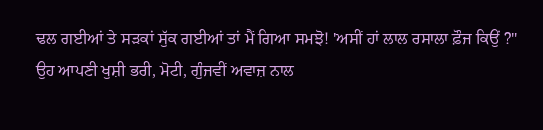ਢਲ ਗਈਆਂ ਤੇ ਸੜਕਾਂ ਸੁੱਕ ਗਈਆਂ ਤਾਂ ਮੈਂ ਗਿਆ ਸਮਝੋ! 'ਅਸੀਂ ਹਾਂ ਲਾਲ ਰਸਾਲਾ ਫ਼ੌਜ ਕਿਉਂ ?" ਉਹ ਆਪਣੀ ਖੁਸ਼ੀ ਭਰੀ, ਮੋਟੀ, ਗੁੰਜਵੀਂ ਅਵਾਜ਼ ਨਾਲ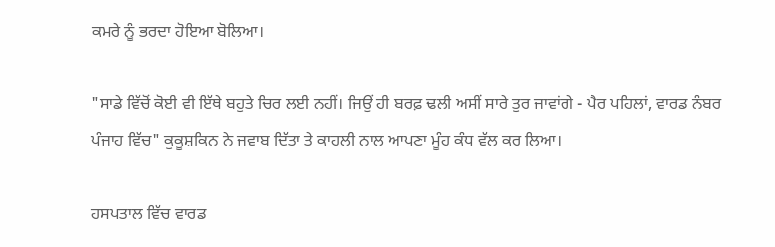ਕਮਰੇ ਨੂੰ ਭਰਦਾ ਹੋਇਆ ਬੋਲਿਆ।

"ਸਾਡੇ ਵਿੱਚੋਂ ਕੋਈ ਵੀ ਇੱਥੇ ਬਹੁਤੇ ਚਿਰ ਲਈ ਨਹੀਂ। ਜਿਉਂ ਹੀ ਬਰਫ਼ ਢਲੀ ਅਸੀਂ ਸਾਰੇ ਤੁਰ ਜਾਵਾਂਗੇ - ਪੈਰ ਪਹਿਲਾਂ, ਵਾਰਡ ਨੰਬਰ ਪੰਜਾਹ ਵਿੱਚ" ਕੁਕੂਸ਼ਕਿਨ ਨੇ ਜਵਾਬ ਦਿੱਤਾ ਤੇ ਕਾਹਲੀ ਨਾਲ ਆਪਣਾ ਮੂੰਹ ਕੰਧ ਵੱਲ ਕਰ ਲਿਆ।

ਹਸਪਤਾਲ ਵਿੱਚ ਵਾਰਡ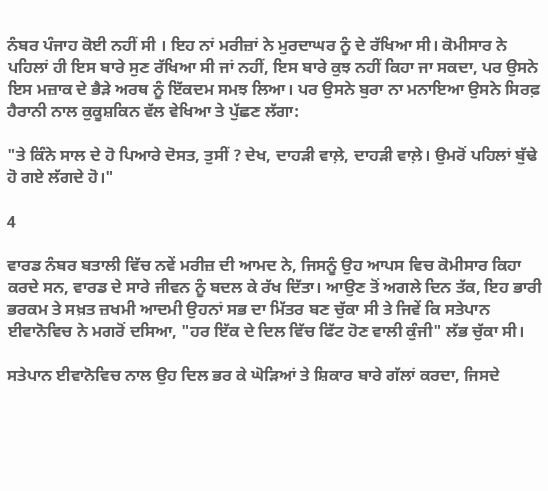ਨੰਬਰ ਪੰਜਾਹ ਕੋਈ ਨਹੀਂ ਸੀ । ਇਹ ਨਾਂ ਮਰੀਜ਼ਾਂ ਨੇ ਮੁਰਦਾਘਰ ਨੂੰ ਦੇ ਰੱਖਿਆ ਸੀ। ਕੋਮੀਸਾਰ ਨੇ ਪਹਿਲਾਂ ਹੀ ਇਸ ਬਾਰੇ ਸੁਣ ਰੱਖਿਆ ਸੀ ਜਾਂ ਨਹੀਂ, ਇਸ ਬਾਰੇ ਕੁਝ ਨਹੀਂ ਕਿਹਾ ਜਾ ਸਕਦਾ, ਪਰ ਉਸਨੇ ਇਸ ਮਜ਼ਾਕ ਦੇ ਭੈੜੇ ਅਰਥ ਨੂੰ ਇੱਕਦਮ ਸਮਝ ਲਿਆ। ਪਰ ਉਸਨੇ ਬੁਰਾ ਨਾ ਮਨਾਇਆ ਉਸਨੇ ਸਿਰਫ਼ ਹੈਰਾਨੀ ਨਾਲ ਕੁਕੂਸ਼ਕਿਨ ਵੱਲ ਵੇਖਿਆ ਤੇ ਪੁੱਛਣ ਲੱਗਾ:

"ਤੇ ਕਿੰਨੇ ਸਾਲ ਦੇ ਹੋ ਪਿਆਰੇ ਦੋਸਤ, ਤੁਸੀਂ ? ਦੇਖ, ਦਾਹੜੀ ਵਾਲ਼ੇ, ਦਾਹੜੀ ਵਾਲ਼ੇ। ਉਮਰੋਂ ਪਹਿਲਾਂ ਬੁੱਢੇ ਹੋ ਗਏ ਲੱਗਦੇ ਹੋ।"

4

ਵਾਰਡ ਨੰਬਰ ਬਤਾਲੀ ਵਿੱਚ ਨਵੇਂ ਮਰੀਜ਼ ਦੀ ਆਮਦ ਨੇ, ਜਿਸਨੂੰ ਉਹ ਆਪਸ ਵਿਚ ਕੋਮੀਸਾਰ ਕਿਹਾ ਕਰਦੇ ਸਨ, ਵਾਰਡ ਦੇ ਸਾਰੇ ਜੀਵਨ ਨੂੰ ਬਦਲ ਕੇ ਰੱਖ ਦਿੱਤਾ। ਆਉਣ ਤੋਂ ਅਗਲੇ ਦਿਨ ਤੱਕ, ਇਹ ਭਾਰੀ ਭਰਕਮ ਤੇ ਸਖ਼ਤ ਜ਼ਖਮੀ ਆਦਮੀ ਉਹਨਾਂ ਸਭ ਦਾ ਮਿੱਤਰ ਬਣ ਚੁੱਕਾ ਸੀ ਤੇ ਜਿਵੇਂ ਕਿ ਸਤੇਪਾਨ ਈਵਾਨੋਵਿਚ ਨੇ ਮਗਰੋਂ ਦਸਿਆ, "ਹਰ ਇੱਕ ਦੇ ਦਿਲ ਵਿੱਚ ਫਿੱਟ ਹੋਣ ਵਾਲੀ ਕੁੰਜੀ" ਲੱਭ ਚੁੱਕਾ ਸੀ।

ਸਤੇਪਾਨ ਈਵਾਨੋਵਿਚ ਨਾਲ ਉਹ ਦਿਲ ਭਰ ਕੇ ਘੋੜਿਆਂ ਤੇ ਸ਼ਿਕਾਰ ਬਾਰੇ ਗੱਲਾਂ ਕਰਦਾ, ਜਿਸਦੇ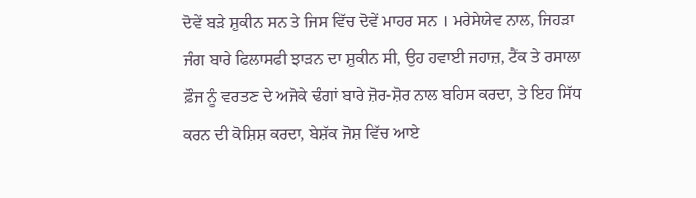ਦੋਵੇਂ ਬੜੇ ਸ਼ੁਕੀਨ ਸਨ ਤੇ ਜਿਸ ਵਿੱਚ ਦੋਵੇਂ ਮਾਹਰ ਸਨ । ਮਰੇਸੇਯੇਵ ਨਾਲ, ਜਿਹੜਾ ਜੰਗ ਬਾਰੇ ਫਿਲਾਸਫੀ ਝਾੜਨ ਦਾ ਸ਼ੁਕੀਨ ਸੀ, ਉਹ ਹਵਾਈ ਜਹਾਜ਼, ਟੈਂਕ ਤੇ ਰਸਾਲਾ ਫ਼ੌਜ ਨੂੰ ਵਰਤਣ ਦੇ ਅਜੋਕੇ ਢੰਗਾਂ ਬਾਰੇ ਜ਼ੋਰ-ਸ਼ੋਰ ਨਾਲ ਬਹਿਸ ਕਰਦਾ, ਤੇ ਇਹ ਸਿੱਧ ਕਰਨ ਦੀ ਕੋਸ਼ਿਸ਼ ਕਰਦਾ, ਬੇਸ਼ੱਕ ਜੋਸ਼ ਵਿੱਚ ਆਏ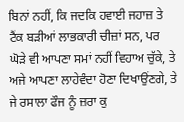ਬਿਨਾਂ ਨਹੀਂ, ਕਿ ਜਦਕਿ ਹਵਾਈ ਜਹਾਜ਼ ਤੇ ਟੈਂਕ ਬੜੀਆਂ ਲਾਭਕਾਰੀ ਚੀਜ਼ਾਂ ਸਨ, ਪਰ ਘੋੜੇ ਵੀ ਆਪਣਾ ਸਮਾਂ ਨਹੀਂ ਵਿਹਾਅ ਚੁੱਕੇ, ਤੇ ਅਜੇ ਆਪਣਾ ਲਾਹੇਵੰਦਾ ਹੋਣਾ ਦਿਖਾਉਂਣਗੇ, ਤੇ ਜੇ ਰਸਾਲਾ ਫੌਜ ਨੂੰ ਜ਼ਰਾ ਕੁ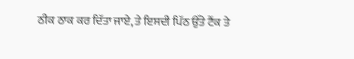ਠੀਕ ਠਾਕ ਕਰ ਦਿੱਤਾ ਜਾਏ, ਤੇ ਇਸਦੀ ਪਿੱਠ ਉੱਤੇ ਟੈਂਕ ਤੇ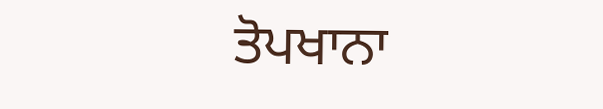ਤੋਪਖਾਨਾ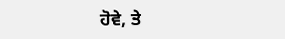ਹੋਵੇ, ਤੇ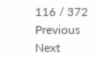116 / 372
Previous
Next